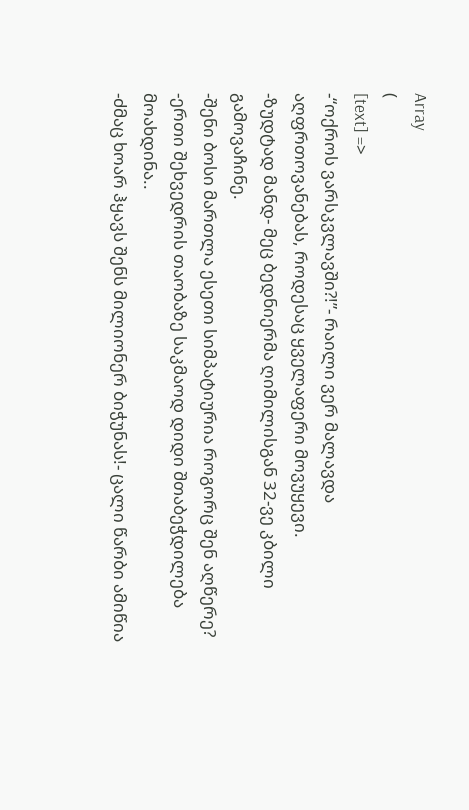Array
(
[text] =>
-“ოქროს ვარსკვლავში?!”- რაილი ვერ მალავდა აღფრთოვანებას, როდესაც ყველაფერი მოვუყევი.
-ზუდტად მანდ- მეც ბედნიერმა ღიმილისგან 32-ვე კბილი გამოვაჩინე.
-შენი ბოსი მართლა ესეთი სიმპატიურია როგორც შენ აღწერე?
-ერთი შეხვედრის თაობაზე საკმაოდ დიდი შთაბეჭდილება მოახდინა..
-ძმაც ხოარ ჰყავს შენს მილიონერ ბიჭუნას!- ცალი წარბი ამიწია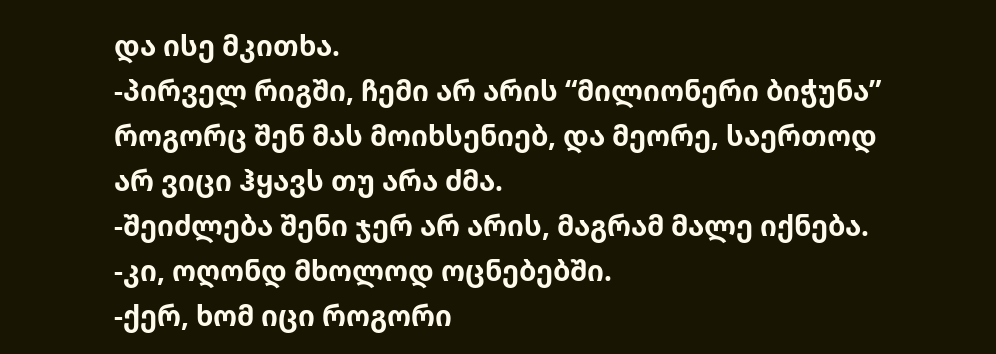და ისე მკითხა.
-პირველ რიგში, ჩემი არ არის “მილიონერი ბიჭუნა” როგორც შენ მას მოიხსენიებ, და მეორე, საერთოდ არ ვიცი ჰყავს თუ არა ძმა.
-შეიძლება შენი ჯერ არ არის, მაგრამ მალე იქნება.
-კი, ოღონდ მხოლოდ ოცნებებში.
-ქერ, ხომ იცი როგორი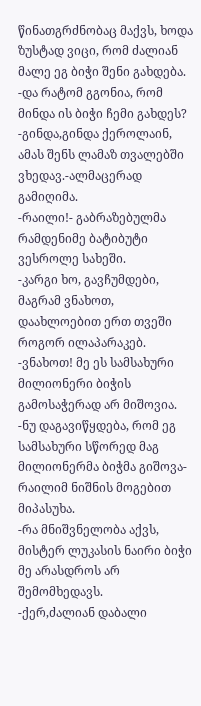წინათგრძნობაც მაქვს, ხოდა ზუსტად ვიცი, რომ ძალიან მალე ეგ ბიჭი შენი გახდება.
-და რატომ გგონია, რომ მინდა ის ბიჭი ჩემი გახდეს?
-გინდა,გინდა ქეროლაინ, ამას შენს ლამაზ თვალებში ვხედავ.-ალმაცერად გამიღიმა.
-რაილი!- გაბრაზებულმა რამდენიმე ბატიბუტი ვესროლე სახეში.
-კარგი ხო, გავჩუმდები, მაგრამ ვნახოთ, დაახლოებით ერთ თვეში როგორ ილაპარაკებ.
-ვნახოთ! მე ეს სამსახური მილიონერი ბიჭის გამოსაჭერად არ მიშოვია.
-ნუ დაგავიწყდება, რომ ეგ სამსახური სწორედ მაგ მილიონერმა ბიჭმა გიშოვა-რაილიმ ნიშნის მოგებით მიპასუხა.
-რა მნიშვნელობა აქვს, მისტერ ლუკასის ნაირი ბიჭი მე არასდროს არ შემომხედავს.
-ქერ,ძალიან დაბალი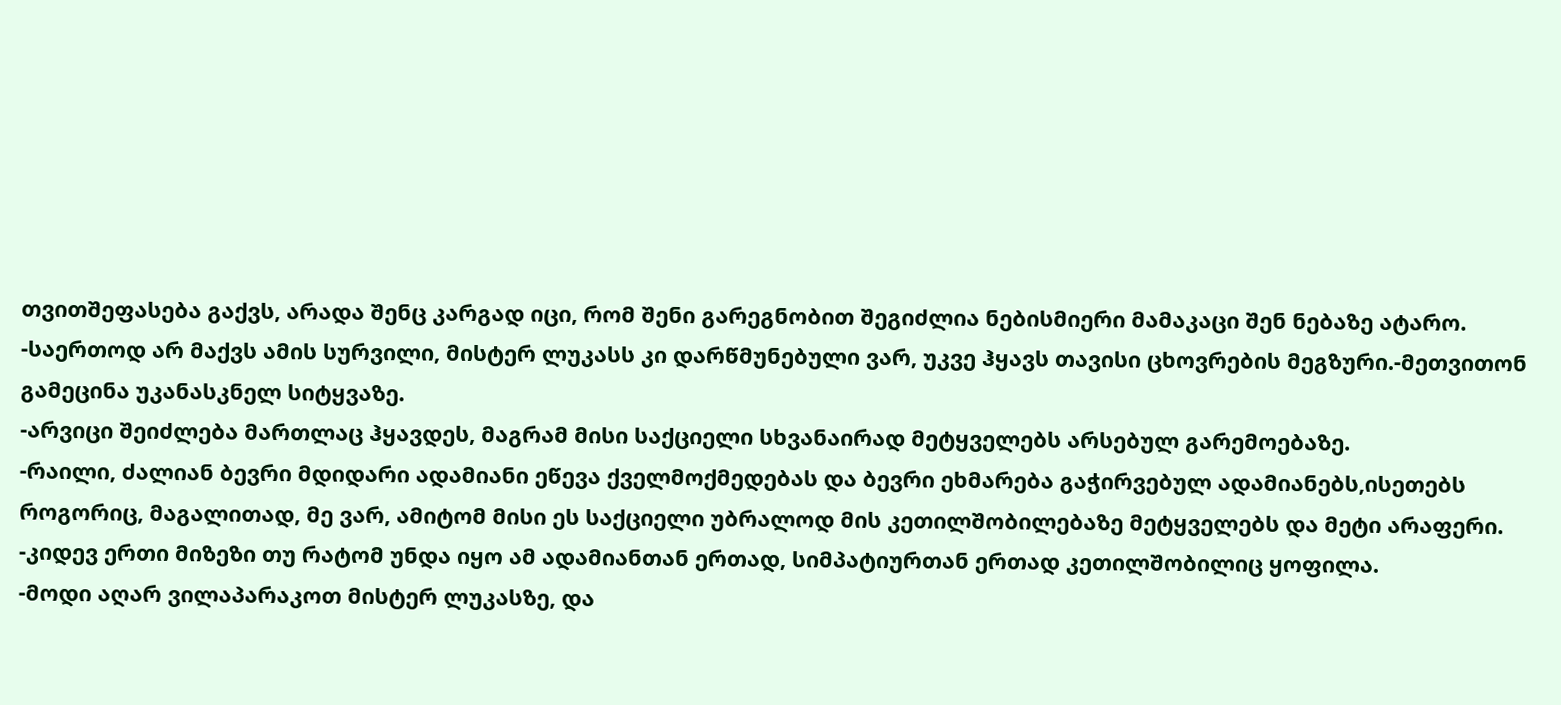თვითშეფასება გაქვს, არადა შენც კარგად იცი, რომ შენი გარეგნობით შეგიძლია ნებისმიერი მამაკაცი შენ ნებაზე ატარო.
-საერთოდ არ მაქვს ამის სურვილი, მისტერ ლუკასს კი დარწმუნებული ვარ, უკვე ჰყავს თავისი ცხოვრების მეგზური.-მეთვითონ გამეცინა უკანასკნელ სიტყვაზე.
-არვიცი შეიძლება მართლაც ჰყავდეს, მაგრამ მისი საქციელი სხვანაირად მეტყველებს არსებულ გარემოებაზე.
-რაილი, ძალიან ბევრი მდიდარი ადამიანი ეწევა ქველმოქმედებას და ბევრი ეხმარება გაჭირვებულ ადამიანებს,ისეთებს როგორიც, მაგალითად, მე ვარ, ამიტომ მისი ეს საქციელი უბრალოდ მის კეთილშობილებაზე მეტყველებს და მეტი არაფერი.
-კიდევ ერთი მიზეზი თუ რატომ უნდა იყო ამ ადამიანთან ერთად, სიმპატიურთან ერთად კეთილშობილიც ყოფილა.
-მოდი აღარ ვილაპარაკოთ მისტერ ლუკასზე, და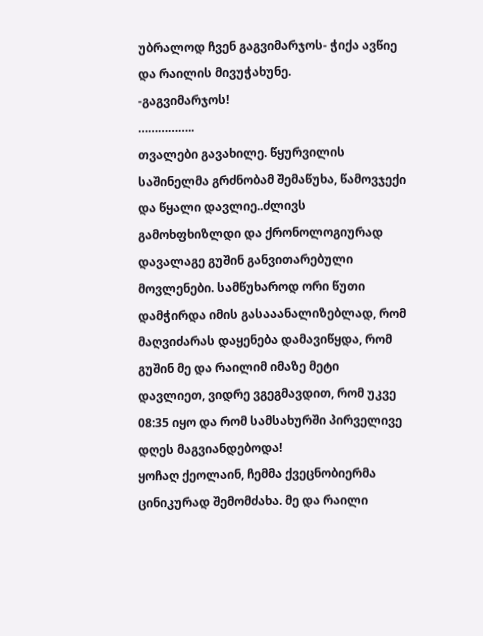უბრალოდ ჩვენ გაგვიმარჯოს- ჭიქა ავწიე და რაილის მივუჭახუნე.
-გაგვიმარჯოს!
……………..
თვალები გავახილე. წყურვილის საშინელმა გრძნობამ შემაწუხა, წამოვჯექი და წყალი დავლიე..ძლივს გამოხფხიზლდი და ქრონოლოგიურად დავალაგე გუშინ განვითარებული მოვლენები. სამწუხაროდ ორი წუთი დამჭირდა იმის გასააანალიზებლად, რომ მაღვიძარას დაყენება დამავიწყდა, რომ გუშინ მე და რაილიმ იმაზე მეტი დავლიეთ, ვიდრე ვგეგმავდით, რომ უკვე 08:35 იყო და რომ სამსახურში პირველივე დღეს მაგვიანდებოდა!
ყოჩაღ ქეოლაინ, ჩემმა ქვეცნობიერმა ცინიკურად შემომძახა. მე და რაილი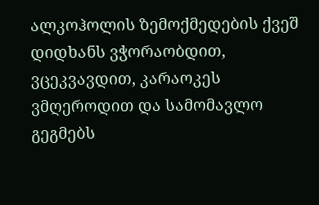ალკოჰოლის ზემოქმედების ქვეშ დიდხანს ვჭორაობდით, ვცეკვავდით, კარაოკეს ვმღეროდით და სამომავლო გეგმებს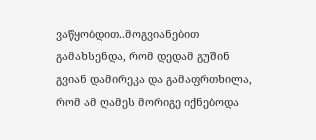ვაწყობდით..მოგვიანებით გამახსენდა, რომ დედამ გუშინ გვიან დამირეკა და გამაფრთხილა, რომ ამ ღამეს მორიგე იქნებოდა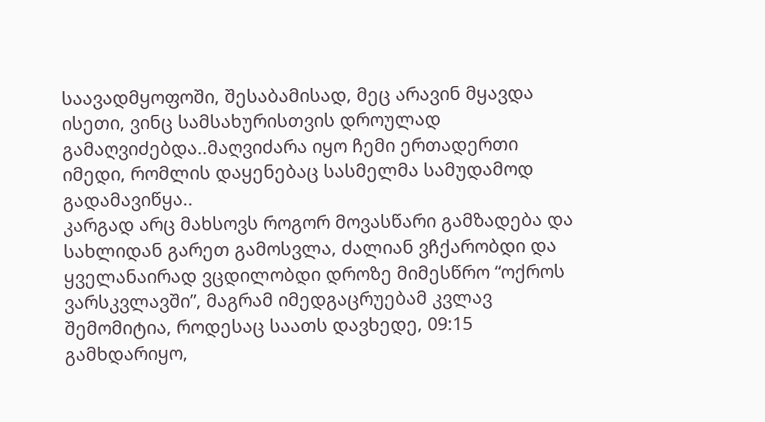საავადმყოფოში, შესაბამისად, მეც არავინ მყავდა ისეთი, ვინც სამსახურისთვის დროულად გამაღვიძებდა..მაღვიძარა იყო ჩემი ერთადერთი იმედი, რომლის დაყენებაც სასმელმა სამუდამოდ გადამავიწყა..
კარგად არც მახსოვს როგორ მოვასწარი გამზადება და სახლიდან გარეთ გამოსვლა, ძალიან ვჩქარობდი და ყველანაირად ვცდილობდი დროზე მიმესწრო “ოქროს ვარსკვლავში”, მაგრამ იმედგაცრუებამ კვლავ შემომიტია, როდესაც საათს დავხედე, 09:15 გამხდარიყო,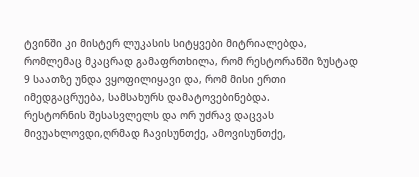ტვინში კი მისტერ ლუკასის სიტყვები მიტრიალებდა, რომლემაც მკაცრად გამაფრთხილა, რომ რესტორანში ზუსტად 9 საათზე უნდა ვყოფილიყავი და, რომ მისი ერთი იმედგაცრუება, სამსახურს დამატოვებინებდა.
რესტორნის შესასვლელს და ორ უძრავ დაცვას მივუახლოვდი,ღრმად ჩავისუნთქე, ამოვისუნთქე,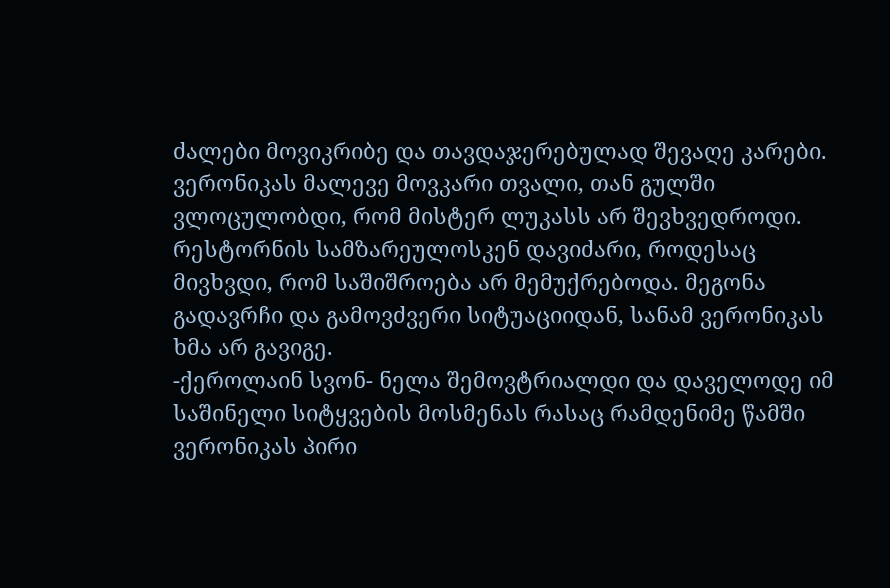ძალები მოვიკრიბე და თავდაჯერებულად შევაღე კარები.
ვერონიკას მალევე მოვკარი თვალი, თან გულში ვლოცულობდი, რომ მისტერ ლუკასს არ შევხვედროდი.
რესტორნის სამზარეულოსკენ დავიძარი, როდესაც მივხვდი, რომ საშიშროება არ მემუქრებოდა. მეგონა გადავრჩი და გამოვძვერი სიტუაციიდან, სანამ ვერონიკას ხმა არ გავიგე.
-ქეროლაინ სვონ- ნელა შემოვტრიალდი და დაველოდე იმ საშინელი სიტყვების მოსმენას რასაც რამდენიმე წამში ვერონიკას პირი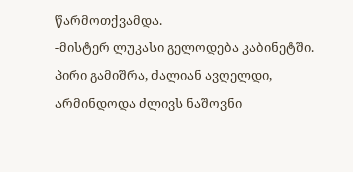წარმოთქვამდა.
-მისტერ ლუკასი გელოდება კაბინეტში.
პირი გამიშრა, ძალიან ავღელდი, არმინდოდა ძლივს ნაშოვნი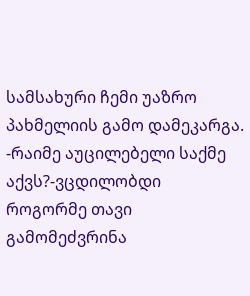სამსახური ჩემი უაზრო პახმელიის გამო დამეკარგა.
-რაიმე აუცილებელი საქმე აქვს?-ვცდილობდი როგორმე თავი გამომეძვრინა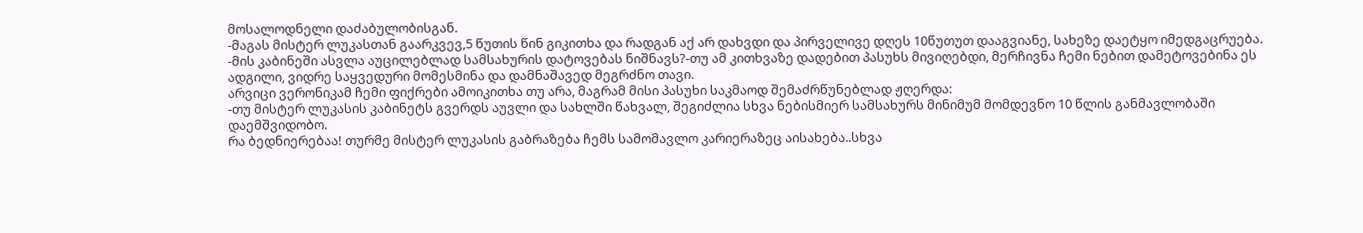მოსალოდნელი დაძაბულობისგან.
-მაგას მისტერ ლუკასთან გაარკვევ,5 წუთის წინ გიკითხა და რადგან აქ არ დახვდი და პირველივე დღეს 10წუთუთ დააგვიანე, სახეზე დაეტყო იმედგაცრუება.
-მის კაბინეში ასვლა აუცილებლად სამსახურის დატოვებას ნიშნავს?-თუ ამ კითხვაზე დადებით პასუხს მივიღებდი, მერჩივნა ჩემი ნებით დამეტოვებინა ეს ადგილი, ვიდრე საყვედური მომესმინა და დამნაშავედ მეგრძნო თავი.
არვიცი ვერონიკამ ჩემი ფიქრები ამოიკითხა თუ არა, მაგრამ მისი პასუხი საკმაოდ შემაძრწუნებლად ჟღერდა:
-თუ მისტერ ლუკასის კაბინეტს გვერდს აუვლი და სახლში წახვალ, შეგიძლია სხვა ნებისმიერ სამსახურს მინიმუმ მომდევნო 10 წლის განმავლობაში დაემშვიდობო.
რა ბედნიერებაა! თურმე მისტერ ლუკასის გაბრაზება ჩემს სამომავლო კარიერაზეც აისახება..სხვა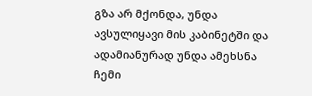გზა არ მქონდა, უნდა ავსულიყავი მის კაბინეტში და ადამიანურად უნდა ამეხსნა ჩემი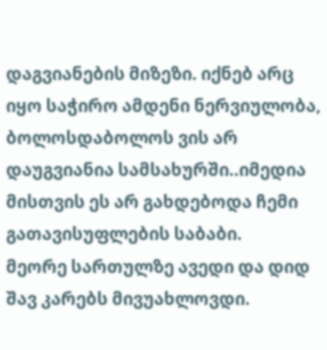დაგვიანების მიზეზი. იქნებ არც იყო საჭირო ამდენი ნერვიულობა, ბოლოსდაბოლოს ვის არ დაუგვიანია სამსახურში..იმედია მისთვის ეს არ გახდებოდა ჩემი გათავისუფლების საბაბი.
მეორე სართულზე ავედი და დიდ შავ კარებს მივუახლოვდი.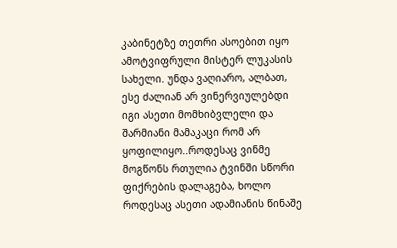კაბინეტზე თეთრი ასოებით იყო ამოტვიფრული მისტერ ლუკასის სახელი. უნდა ვაღიარო, ალბათ, ესე ძალიან არ ვინერვიულებდი იგი ასეთი მომხიბვლელი და შარმიანი მამაკაცი რომ არ ყოფილიყო..როდესაც ვინმე მოგწონს რთულია ტვინში სწორი ფიქრების დალაგება, ხოლო როდესაც ასეთი ადამიანის წინაშე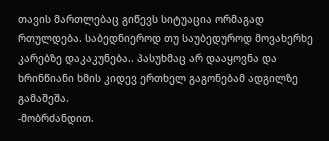თავის მართლებაც გიწევს სიტუაცია ორმაგად რთულდება. საბედნიეროდ თუ საუბედუროდ მოვახერხე კარებზე დაკაკუნება.. პასუხმაც არ დააყოვნა და ხრინწიანი ხმის კიდევ ერთხელ გაგონებამ ადგილზე გამაშეშა.
-მობრძანდით.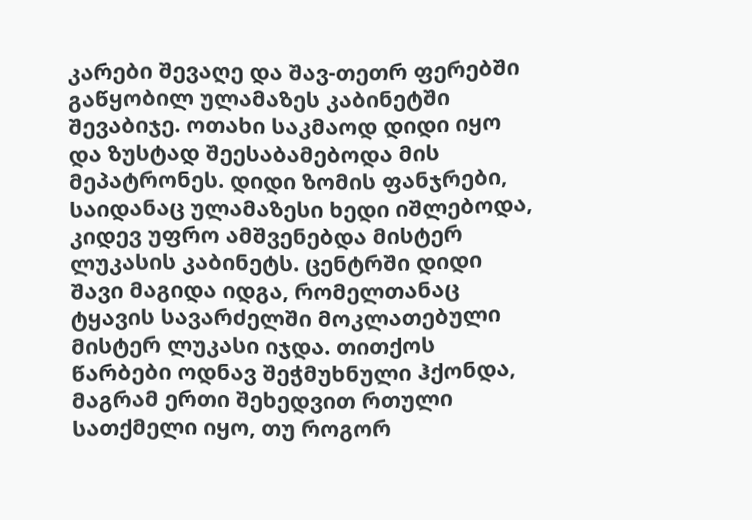კარები შევაღე და შავ-თეთრ ფერებში გაწყობილ ულამაზეს კაბინეტში შევაბიჯე. ოთახი საკმაოდ დიდი იყო და ზუსტად შეესაბამებოდა მის მეპატრონეს. დიდი ზომის ფანჯრები, საიდანაც ულამაზესი ხედი იშლებოდა, კიდევ უფრო ამშვენებდა მისტერ ლუკასის კაბინეტს. ცენტრში დიდი შავი მაგიდა იდგა, რომელთანაც ტყავის სავარძელში მოკლათებული მისტერ ლუკასი იჯდა. თითქოს წარბები ოდნავ შეჭმუხნული ჰქონდა, მაგრამ ერთი შეხედვით რთული სათქმელი იყო, თუ როგორ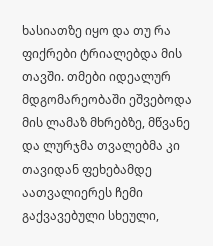ხასიათზე იყო და თუ რა ფიქრები ტრიალებდა მის თავში. თმები იდეალურ მდგომარეობაში ეშვებოდა მის ლამაზ მხრებზე, მწვანე და ლურჯმა თვალებმა კი თავიდან ფეხებამდე აათვალიერეს ჩემი გაქვავებული სხეული,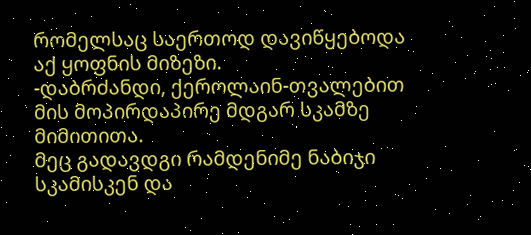რომელსაც საერთოდ დავიწყებოდა აქ ყოფნის მიზეზი.
-დაბრძანდი, ქეროლაინ-თვალებით მის მოპირდაპირე მდგარ სკამზე მიმითითა.
მეც გადავდგი რამდენიმე ნაბიჯი სკამისკენ და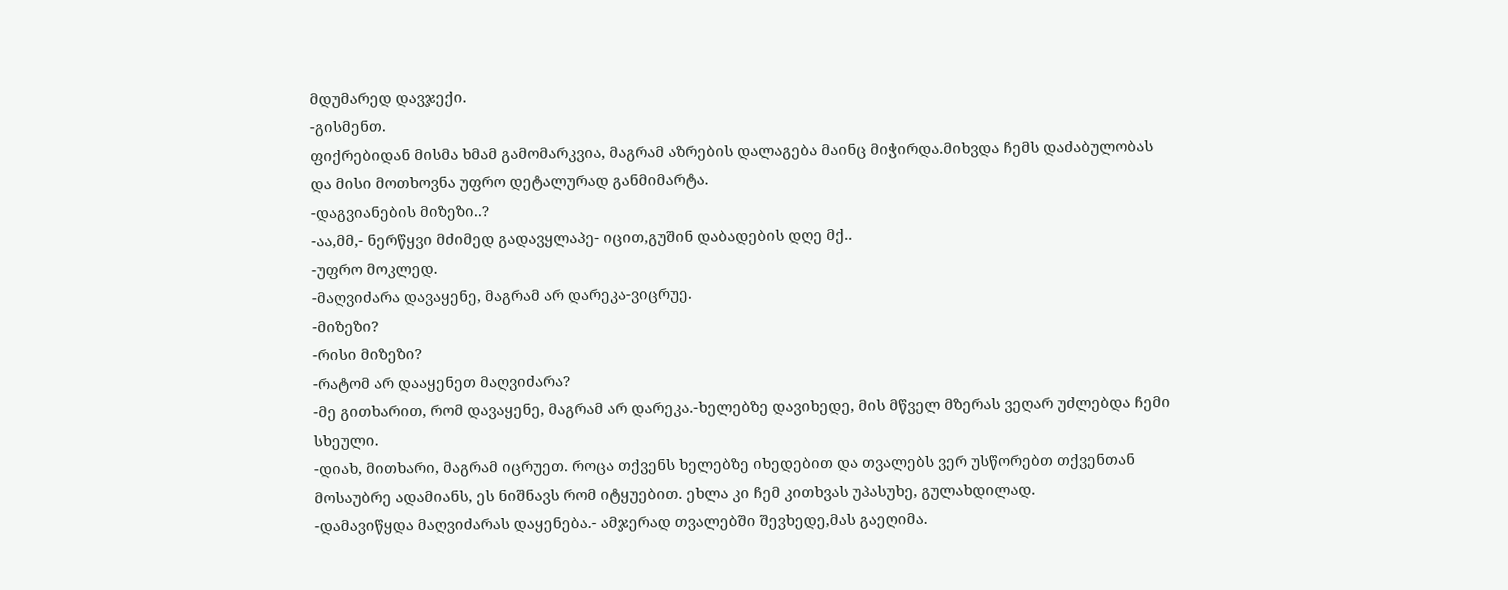მდუმარედ დავჯექი.
-გისმენთ.
ფიქრებიდან მისმა ხმამ გამომარკვია, მაგრამ აზრების დალაგება მაინც მიჭირდა.მიხვდა ჩემს დაძაბულობას და მისი მოთხოვნა უფრო დეტალურად განმიმარტა.
-დაგვიანების მიზეზი..?
-აა,მმ,- ნერწყვი მძიმედ გადავყლაპე- იცით,გუშინ დაბადების დღე მქ..
-უფრო მოკლედ.
-მაღვიძარა დავაყენე, მაგრამ არ დარეკა-ვიცრუე.
-მიზეზი?
-რისი მიზეზი?
-რატომ არ დააყენეთ მაღვიძარა?
-მე გითხარით, რომ დავაყენე, მაგრამ არ დარეკა.-ხელებზე დავიხედე, მის მწველ მზერას ვეღარ უძლებდა ჩემი სხეული.
-დიახ, მითხარი, მაგრამ იცრუეთ. როცა თქვენს ხელებზე იხედებით და თვალებს ვერ უსწორებთ თქვენთან მოსაუბრე ადამიანს, ეს ნიშნავს რომ იტყუებით. ეხლა კი ჩემ კითხვას უპასუხე, გულახდილად.
-დამავიწყდა მაღვიძარას დაყენება.- ამჯერად თვალებში შევხედე,მას გაეღიმა.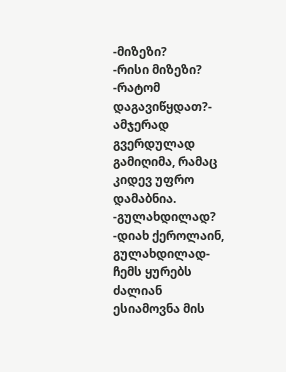-მიზეზი?
-რისი მიზეზი?
-რატომ დაგავიწყდათ?- ამჯერად გვერდულად გამიღიმა, რამაც კიდევ უფრო დამაბნია.
-გულახდილად?
-დიახ ქეროლაინ, გულახდილად-ჩემს ყურებს ძალიან ესიამოვნა მის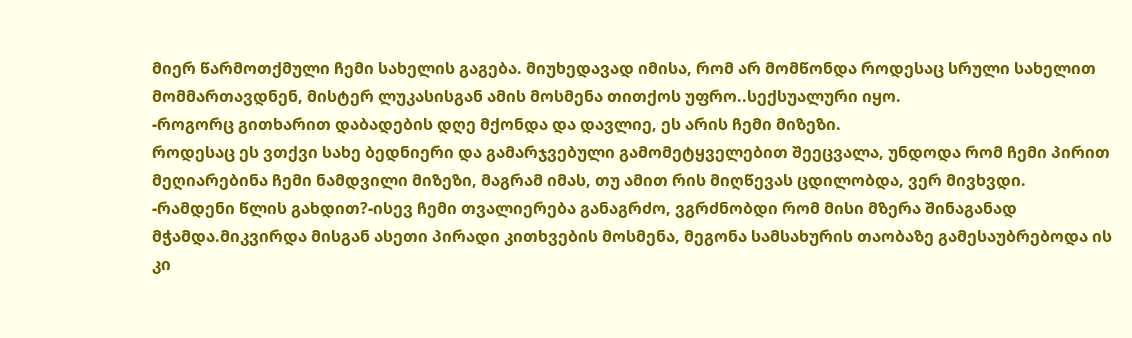მიერ წარმოთქმული ჩემი სახელის გაგება. მიუხედავად იმისა, რომ არ მომწონდა როდესაც სრული სახელით მომმართავდნენ, მისტერ ლუკასისგან ამის მოსმენა თითქოს უფრო..სექსუალური იყო.
-როგორც გითხარით დაბადების დღე მქონდა და დავლიე, ეს არის ჩემი მიზეზი.
როდესაც ეს ვთქვი სახე ბედნიერი და გამარჯვებული გამომეტყველებით შეეცვალა, უნდოდა რომ ჩემი პირით მეღიარებინა ჩემი ნამდვილი მიზეზი, მაგრამ იმას, თუ ამით რის მიღწევას ცდილობდა, ვერ მივხვდი.
-რამდენი წლის გახდით?-ისევ ჩემი თვალიერება განაგრძო, ვგრძნობდი რომ მისი მზერა შინაგანად მჭამდა.მიკვირდა მისგან ასეთი პირადი კითხვების მოსმენა, მეგონა სამსახურის თაობაზე გამესაუბრებოდა ის კი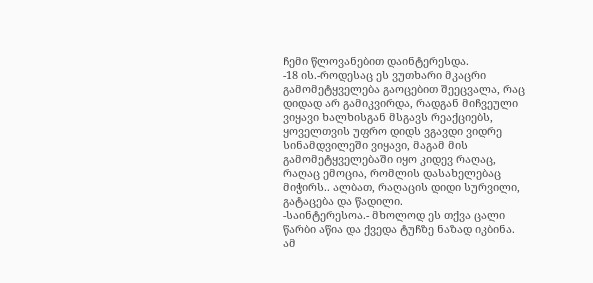ჩემი წლოვანებით დაინტერესდა.
-18 ის.-როდესაც ეს ვუთხარი მკაცრი გამომეტყველება გაოცებით შეეცვალა, რაც დიდად არ გამიკვირდა, რადგან მიჩვეული ვიყავი ხალხისგან მსგავს რეაქციებს, ყოველთვის უფრო დიდს ვგავდი ვიდრე სინამდვილეში ვიყავი, მაგამ მის გამომეტყველებაში იყო კიდევ რაღაც, რაღაც ემოცია, რომლის დასახელებაც მიჭირს.. ალბათ, რაღაცის დიდი სურვილი, გატაცება და წადილი.
-საინტერესოა.- მხოლოდ ეს თქვა ცალი წარბი აწია და ქვედა ტუჩზე ნაზად იკბინა. ამ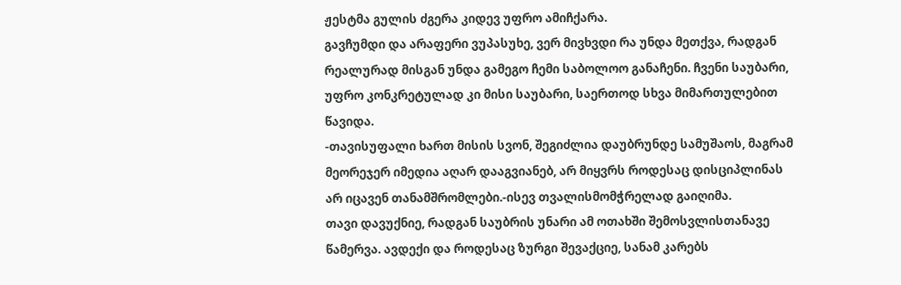ჟესტმა გულის ძგერა კიდევ უფრო ამიჩქარა.
გავჩუმდი და არაფერი ვუპასუხე, ვერ მივხვდი რა უნდა მეთქვა, რადგან რეალურად მისგან უნდა გამეგო ჩემი საბოლოო განაჩენი. ჩვენი საუბარი, უფრო კონკრეტულად კი მისი საუბარი, საერთოდ სხვა მიმართულებით წავიდა.
-თავისუფალი ხართ მისის სვონ, შეგიძლია დაუბრუნდე სამუშაოს, მაგრამ მეორეჯერ იმედია აღარ დააგვიანებ, არ მიყვრს როდესაც დისციპლინას არ იცავენ თანამშრომლები.-ისევ თვალისმომჭრელად გაიღიმა.
თავი დავუქნიე, რადგან საუბრის უნარი ამ ოთახში შემოსვლისთანავე წამერვა. ავდექი და როდესაც ზურგი შევაქციე, სანამ კარებს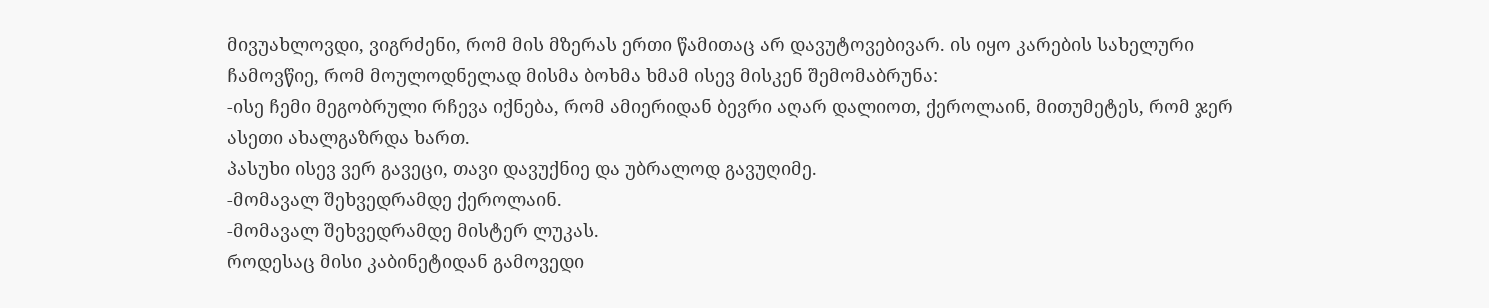მივუახლოვდი, ვიგრძენი, რომ მის მზერას ერთი წამითაც არ დავუტოვებივარ. ის იყო კარების სახელური ჩამოვწიე, რომ მოულოდნელად მისმა ბოხმა ხმამ ისევ მისკენ შემომაბრუნა:
-ისე ჩემი მეგობრული რჩევა იქნება, რომ ამიერიდან ბევრი აღარ დალიოთ, ქეროლაინ, მითუმეტეს, რომ ჯერ ასეთი ახალგაზრდა ხართ.
პასუხი ისევ ვერ გავეცი, თავი დავუქნიე და უბრალოდ გავუღიმე.
-მომავალ შეხვედრამდე ქეროლაინ.
-მომავალ შეხვედრამდე მისტერ ლუკას.
როდესაც მისი კაბინეტიდან გამოვედი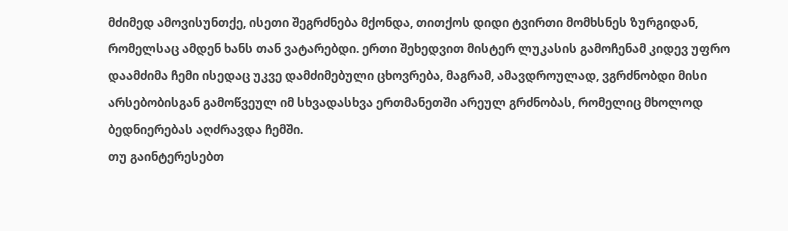მძიმედ ამოვისუნთქე, ისეთი შეგრძნება მქონდა, თითქოს დიდი ტვირთი მომხსნეს ზურგიდან, რომელსაც ამდენ ხანს თან ვატარებდი. ერთი შეხედვით მისტერ ლუკასის გამოჩენამ კიდევ უფრო დაამძიმა ჩემი ისედაც უკვე დამძიმებული ცხოვრება, მაგრამ, ამავდროულად, ვგრძნობდი მისი არსებობისგან გამოწვეულ იმ სხვადასხვა ერთმანეთში არეულ გრძნობას, რომელიც მხოლოდ ბედნიერებას აღძრავდა ჩემში.
თუ გაინტერესებთ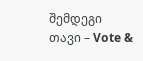შემდეგი თავი – Vote &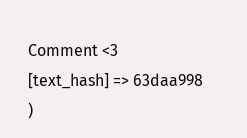Comment <3
[text_hash] => 63daa998
)